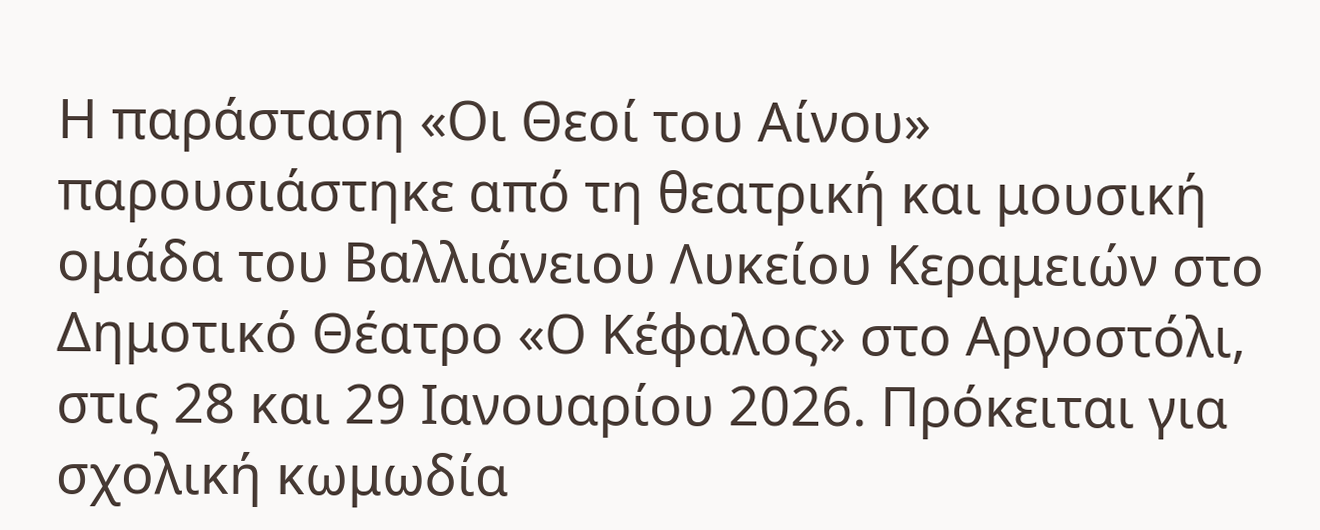Η παράσταση «Οι Θεοί του Αίνου» παρουσιάστηκε από τη θεατρική και μουσική ομάδα του Βαλλιάνειου Λυκείου Κεραμειών στο Δημοτικό Θέατρο «Ο Κέφαλος» στο Αργοστόλι, στις 28 και 29 Ιανουαρίου 2026. Πρόκειται για σχολική κωμωδία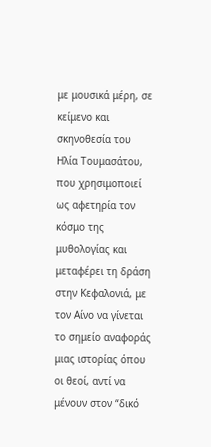με μουσικά μέρη, σε κείμενο και σκηνοθεσία του Ηλία Τουμασάτου, που χρησιμοποιεί ως αφετηρία τον κόσμο της μυθολογίας και μεταφέρει τη δράση στην Κεφαλονιά, με τον Αίνο να γίνεται το σημείο αναφοράς μιας ιστορίας όπου οι θεοί, αντί να μένουν στον “δικό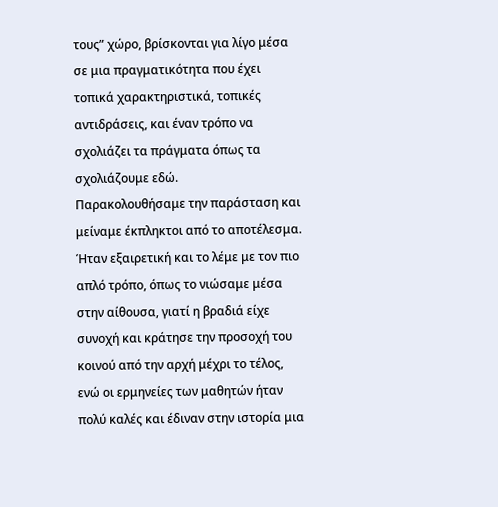τους” χώρο, βρίσκονται για λίγο μέσα σε μια πραγματικότητα που έχει τοπικά χαρακτηριστικά, τοπικές αντιδράσεις, και έναν τρόπο να σχολιάζει τα πράγματα όπως τα σχολιάζουμε εδώ.
Παρακολουθήσαμε την παράσταση και μείναμε έκπληκτοι από το αποτέλεσμα. Ήταν εξαιρετική και το λέμε με τον πιο απλό τρόπο, όπως το νιώσαμε μέσα στην αίθουσα, γιατί η βραδιά είχε συνοχή και κράτησε την προσοχή του κοινού από την αρχή μέχρι το τέλος, ενώ οι ερμηνείες των μαθητών ήταν πολύ καλές και έδιναν στην ιστορία μια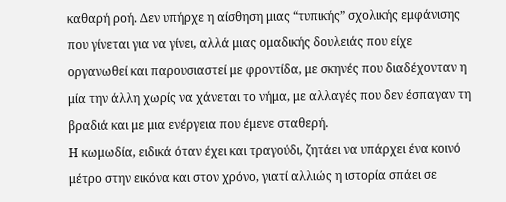καθαρή ροή. Δεν υπήρχε η αίσθηση μιας “τυπικής” σχολικής εμφάνισης που γίνεται για να γίνει, αλλά μιας ομαδικής δουλειάς που είχε οργανωθεί και παρουσιαστεί με φροντίδα, με σκηνές που διαδέχονταν η μία την άλλη χωρίς να χάνεται το νήμα, με αλλαγές που δεν έσπαγαν τη βραδιά και με μια ενέργεια που έμενε σταθερή.
Η κωμωδία, ειδικά όταν έχει και τραγούδι, ζητάει να υπάρχει ένα κοινό μέτρο στην εικόνα και στον χρόνο, γιατί αλλιώς η ιστορία σπάει σε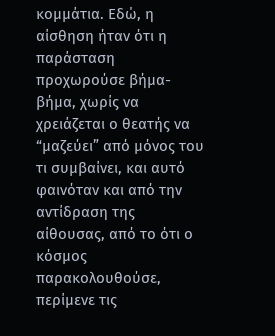κομμάτια. Εδώ, η αίσθηση ήταν ότι η παράσταση προχωρούσε βήμα-βήμα, χωρίς να χρειάζεται ο θεατής να “μαζεύει” από μόνος του τι συμβαίνει, και αυτό φαινόταν και από την αντίδραση της αίθουσας, από το ότι ο κόσμος παρακολουθούσε, περίμενε τις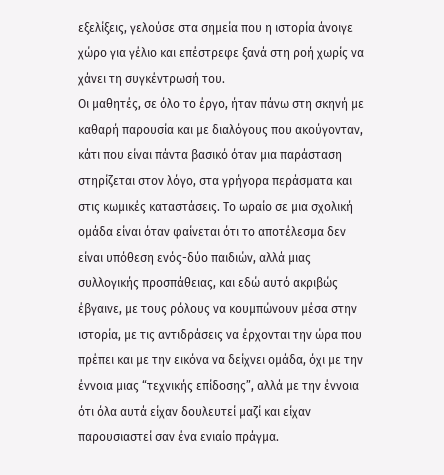εξελίξεις, γελούσε στα σημεία που η ιστορία άνοιγε χώρο για γέλιο και επέστρεφε ξανά στη ροή χωρίς να χάνει τη συγκέντρωσή του.
Οι μαθητές, σε όλο το έργο, ήταν πάνω στη σκηνή με καθαρή παρουσία και με διαλόγους που ακούγονταν, κάτι που είναι πάντα βασικό όταν μια παράσταση στηρίζεται στον λόγο, στα γρήγορα περάσματα και στις κωμικές καταστάσεις. Το ωραίο σε μια σχολική ομάδα είναι όταν φαίνεται ότι το αποτέλεσμα δεν είναι υπόθεση ενός-δύο παιδιών, αλλά μιας συλλογικής προσπάθειας, και εδώ αυτό ακριβώς έβγαινε, με τους ρόλους να κουμπώνουν μέσα στην ιστορία, με τις αντιδράσεις να έρχονται την ώρα που πρέπει και με την εικόνα να δείχνει ομάδα, όχι με την έννοια μιας “τεχνικής επίδοσης”, αλλά με την έννοια ότι όλα αυτά είχαν δουλευτεί μαζί και είχαν παρουσιαστεί σαν ένα ενιαίο πράγμα.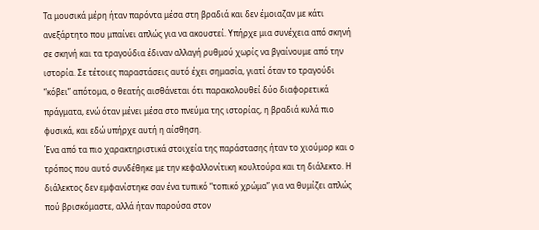Τα μουσικά μέρη ήταν παρόντα μέσα στη βραδιά και δεν έμοιαζαν με κάτι ανεξάρτητο που μπαίνει απλώς για να ακουστεί. Υπήρχε μια συνέχεια από σκηνή σε σκηνή και τα τραγούδια έδιναν αλλαγή ρυθμού χωρίς να βγαίνουμε από την ιστορία. Σε τέτοιες παραστάσεις αυτό έχει σημασία, γιατί όταν το τραγούδι “κόβει” απότομα, ο θεατής αισθάνεται ότι παρακολουθεί δύο διαφορετικά πράγματα, ενώ όταν μένει μέσα στο πνεύμα της ιστορίας, η βραδιά κυλά πιο φυσικά, και εδώ υπήρχε αυτή η αίσθηση.
Ένα από τα πιο χαρακτηριστικά στοιχεία της παράστασης ήταν το χιούμορ και ο τρόπος που αυτό συνδέθηκε με την κεφαλλονίτικη κουλτούρα και τη διάλεκτο. Η διάλεκτος δεν εμφανίστηκε σαν ένα τυπικό “τοπικό χρώμα” για να θυμίζει απλώς πού βρισκόμαστε, αλλά ήταν παρούσα στον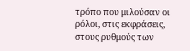τρόπο που μιλούσαν οι ρόλοι, στις εκφράσεις, στους ρυθμούς των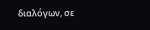διαλόγων, σε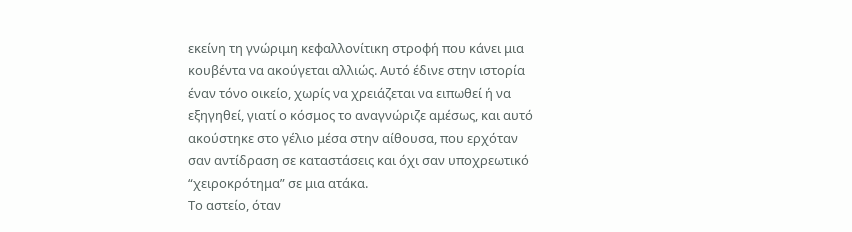εκείνη τη γνώριμη κεφαλλονίτικη στροφή που κάνει μια κουβέντα να ακούγεται αλλιώς. Αυτό έδινε στην ιστορία έναν τόνο οικείο, χωρίς να χρειάζεται να ειπωθεί ή να εξηγηθεί, γιατί ο κόσμος το αναγνώριζε αμέσως, και αυτό ακούστηκε στο γέλιο μέσα στην αίθουσα, που ερχόταν σαν αντίδραση σε καταστάσεις και όχι σαν υποχρεωτικό “χειροκρότημα” σε μια ατάκα.
Το αστείο, όταν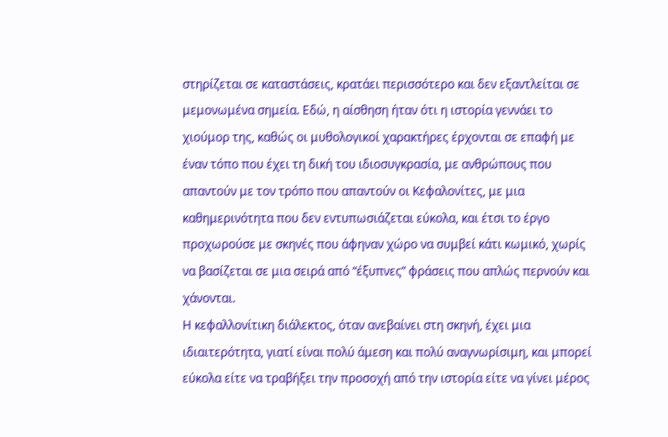στηρίζεται σε καταστάσεις, κρατάει περισσότερο και δεν εξαντλείται σε μεμονωμένα σημεία. Εδώ, η αίσθηση ήταν ότι η ιστορία γεννάει το χιούμορ της, καθώς οι μυθολογικοί χαρακτήρες έρχονται σε επαφή με έναν τόπο που έχει τη δική του ιδιοσυγκρασία, με ανθρώπους που απαντούν με τον τρόπο που απαντούν οι Κεφαλονίτες, με μια καθημερινότητα που δεν εντυπωσιάζεται εύκολα, και έτσι το έργο προχωρούσε με σκηνές που άφηναν χώρο να συμβεί κάτι κωμικό, χωρίς να βασίζεται σε μια σειρά από “έξυπνες” φράσεις που απλώς περνούν και χάνονται.
Η κεφαλλονίτικη διάλεκτος, όταν ανεβαίνει στη σκηνή, έχει μια ιδιαιτερότητα, γιατί είναι πολύ άμεση και πολύ αναγνωρίσιμη, και μπορεί εύκολα είτε να τραβήξει την προσοχή από την ιστορία είτε να γίνει μέρος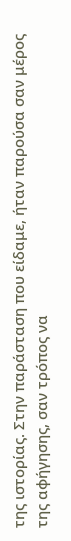της ιστορίας. Στην παράσταση που είδαμε, ήταν παρούσα σαν μέρος της αφήγησης, σαν τρόπος να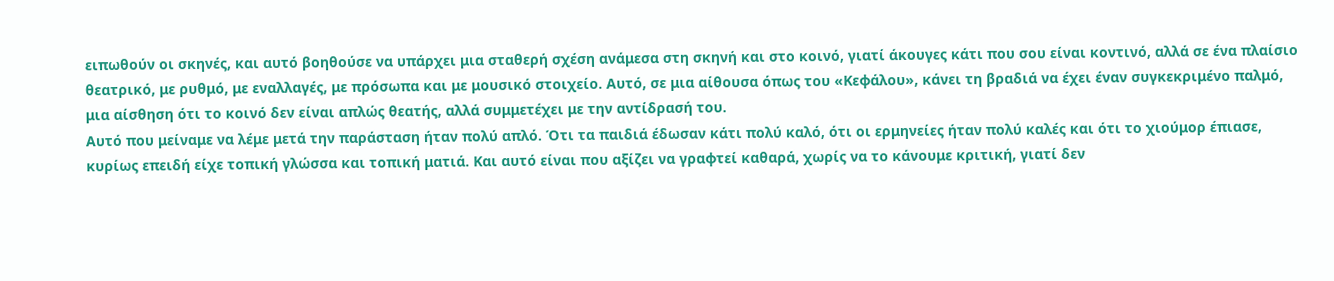ειπωθούν οι σκηνές, και αυτό βοηθούσε να υπάρχει μια σταθερή σχέση ανάμεσα στη σκηνή και στο κοινό, γιατί άκουγες κάτι που σου είναι κοντινό, αλλά σε ένα πλαίσιο θεατρικό, με ρυθμό, με εναλλαγές, με πρόσωπα και με μουσικό στοιχείο. Αυτό, σε μια αίθουσα όπως του «Κεφάλου», κάνει τη βραδιά να έχει έναν συγκεκριμένο παλμό, μια αίσθηση ότι το κοινό δεν είναι απλώς θεατής, αλλά συμμετέχει με την αντίδρασή του.
Αυτό που μείναμε να λέμε μετά την παράσταση ήταν πολύ απλό. Ότι τα παιδιά έδωσαν κάτι πολύ καλό, ότι οι ερμηνείες ήταν πολύ καλές και ότι το χιούμορ έπιασε, κυρίως επειδή είχε τοπική γλώσσα και τοπική ματιά. Και αυτό είναι που αξίζει να γραφτεί καθαρά, χωρίς να το κάνουμε κριτική, γιατί δεν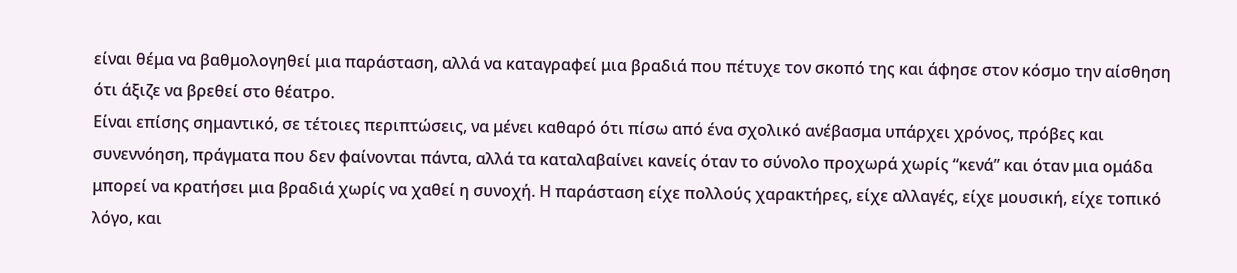είναι θέμα να βαθμολογηθεί μια παράσταση, αλλά να καταγραφεί μια βραδιά που πέτυχε τον σκοπό της και άφησε στον κόσμο την αίσθηση ότι άξιζε να βρεθεί στο θέατρο.
Είναι επίσης σημαντικό, σε τέτοιες περιπτώσεις, να μένει καθαρό ότι πίσω από ένα σχολικό ανέβασμα υπάρχει χρόνος, πρόβες και συνεννόηση, πράγματα που δεν φαίνονται πάντα, αλλά τα καταλαβαίνει κανείς όταν το σύνολο προχωρά χωρίς “κενά” και όταν μια ομάδα μπορεί να κρατήσει μια βραδιά χωρίς να χαθεί η συνοχή. Η παράσταση είχε πολλούς χαρακτήρες, είχε αλλαγές, είχε μουσική, είχε τοπικό λόγο, και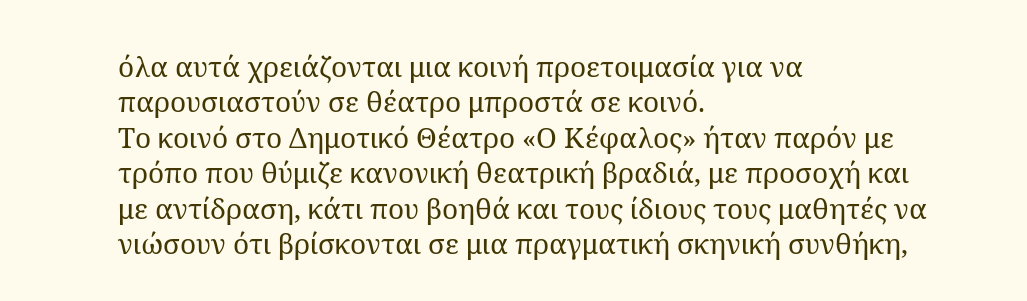όλα αυτά χρειάζονται μια κοινή προετοιμασία για να παρουσιαστούν σε θέατρο μπροστά σε κοινό.
Το κοινό στο Δημοτικό Θέατρο «Ο Κέφαλος» ήταν παρόν με τρόπο που θύμιζε κανονική θεατρική βραδιά, με προσοχή και με αντίδραση, κάτι που βοηθά και τους ίδιους τους μαθητές να νιώσουν ότι βρίσκονται σε μια πραγματική σκηνική συνθήκη,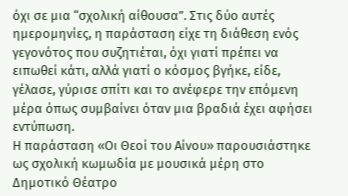όχι σε μια “σχολική αίθουσα”. Στις δύο αυτές ημερομηνίες, η παράσταση είχε τη διάθεση ενός γεγονότος που συζητιέται, όχι γιατί πρέπει να ειπωθεί κάτι, αλλά γιατί ο κόσμος βγήκε, είδε, γέλασε, γύρισε σπίτι και το ανέφερε την επόμενη μέρα όπως συμβαίνει όταν μια βραδιά έχει αφήσει εντύπωση.
Η παράσταση «Οι Θεοί του Αίνου» παρουσιάστηκε ως σχολική κωμωδία με μουσικά μέρη στο Δημοτικό Θέατρο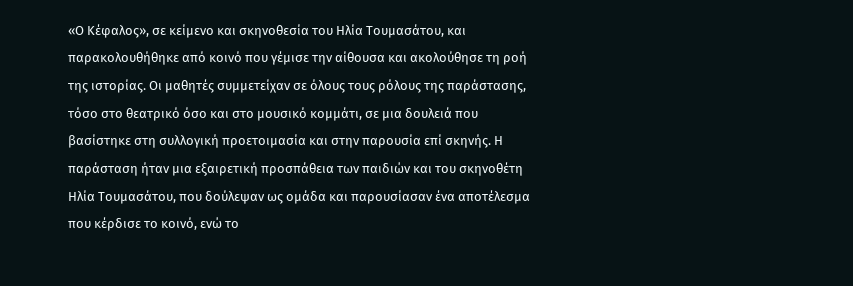«Ο Κέφαλος», σε κείμενο και σκηνοθεσία του Ηλία Τουμασάτου, και παρακολουθήθηκε από κοινό που γέμισε την αίθουσα και ακολούθησε τη ροή της ιστορίας. Οι μαθητές συμμετείχαν σε όλους τους ρόλους της παράστασης, τόσο στο θεατρικό όσο και στο μουσικό κομμάτι, σε μια δουλειά που βασίστηκε στη συλλογική προετοιμασία και στην παρουσία επί σκηνής. Η παράσταση ήταν μια εξαιρετική προσπάθεια των παιδιών και του σκηνοθέτη Ηλία Τουμασάτου, που δούλεψαν ως ομάδα και παρουσίασαν ένα αποτέλεσμα που κέρδισε το κοινό, ενώ το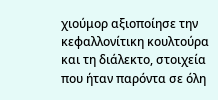χιούμορ αξιοποίησε την κεφαλλονίτικη κουλτούρα και τη διάλεκτο, στοιχεία που ήταν παρόντα σε όλη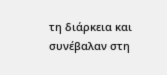τη διάρκεια και συνέβαλαν στη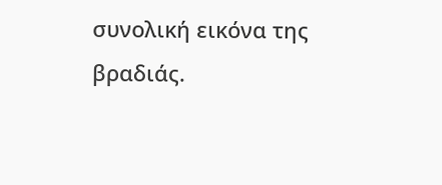συνολική εικόνα της βραδιάς.